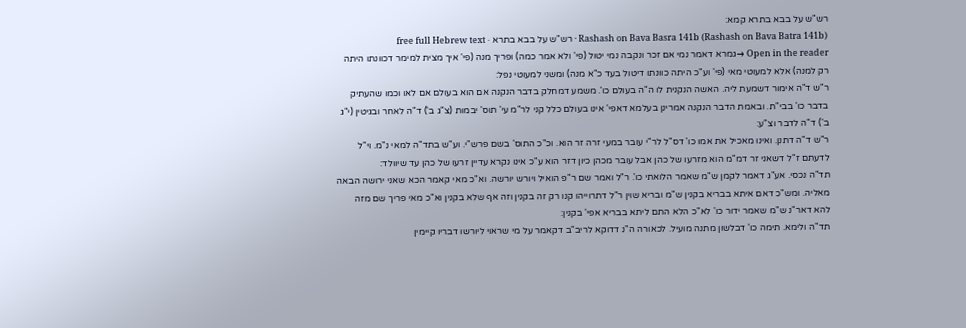רש"ש על בבא בתרא קמא:
Rashash on Bava Basra 141b (Rashash on Bava Batra 141b) · רש"ש על בבא בתרא · free full Hebrew text
Open in the reader →גמרא דאמר נמי אם זכר ונקבה נמי יטול (פי' ולא אמר כמה) ופריך מנה (פי' איך מצית למימר דכוונתו היתה רק למנה) אלא למעוטי מאי (פי' וע"כ היתה כוונתו דיטול בעד כ"א מנה) ומשני למעוטי נפל:
ר"ש ד"ה אימור דשמעת ליה. האשה הנקנית לו ה"ה בעולם כו'. משמע דמחלק בדבר הנקנה אם הוא בעולם אם לאו וכמו שהעתיק בדבר כו' בבי"ת. ובאמת הדבר הנקנה אמרינן בעלמא דאפי' אינו בעולם כלל קני לר"מ עי' תוס' יבמות (צ"ג ב') ד"ה לאחר ובגיטין (י"ג ב') ד"ה לדבר וצ"ע:
ר"ש ד"ה דתנן. ואינו מאכיל את אמו כו' דס"ל לר"י עובר במעי זרה זר הוא. וכ"כ התוס' בשם פרש"י. וע"ש בתד"ה למאי נ"מ. וי"ל לדעתם ז"ל דשאני זר דמ"מ הוא מזרעו של כהן אבל עובר מכהן כיון דזר הוא ע"כ אינו נקרא עדיין זרעו של כהן עד שיוולד:
תד"ה נכסי. אע"ג דאמר לקמן ש"מ שאמר הלואתי כו'. ר"ל ואמר שם ר"פ הואיל ויורש יורשה. וא"כ מאי קאמר הכא שאני ירושה הבאה מאליה. ומש"כ דאם איתא בבריא בקנין ש"מ ובריא שוין ר"ל דתרוייהו קנו רק זה בקנין וזה אף שלא בקנין וא"כ מאי פריך שם מזה להא דאר"נ ש"מ שאמר ידור כו' לא"כ הלא התם ליתא בבריא אפי' בקנין:
תד"ה ולימא. תימה כו' דבלשון מתנה מועיל. לכאורה ה"נ דדוקא לריב"ב דקאמר על מי שראוי ליורשו דבריו קיימין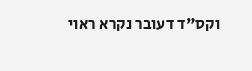וקס"ד דעובר נקרא ראוי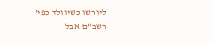ליורשו כשיוולד כפי' רשב"ם אבל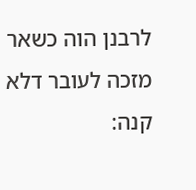לרבנן הוה כשאר מזכה לעובר דלא קנה: